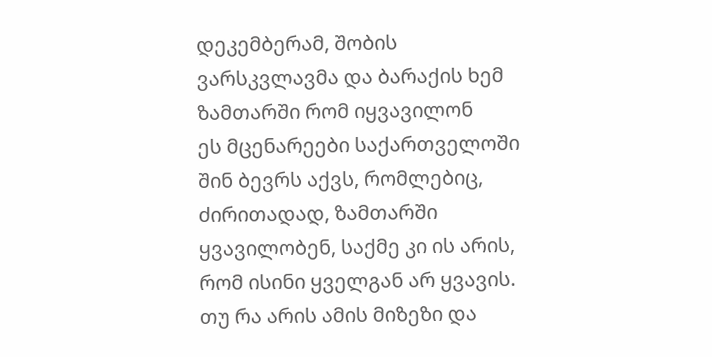დეკემბერამ, შობის ვარსკვლავმა და ბარაქის ხემ ზამთარში რომ იყვავილონ
ეს მცენარეები საქართველოში შინ ბევრს აქვს, რომლებიც, ძირითადად, ზამთარში ყვავილობენ, საქმე კი ის არის, რომ ისინი ყველგან არ ყვავის. თუ რა არის ამის მიზეზი და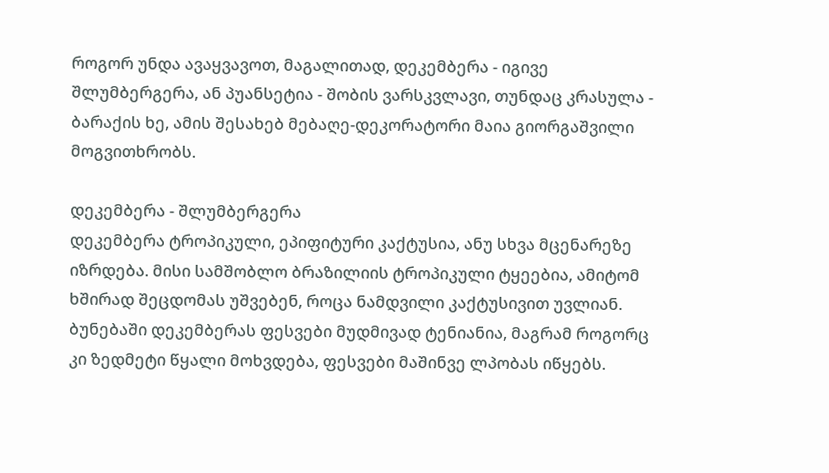როგორ უნდა ავაყვავოთ, მაგალითად, დეკემბერა - იგივე შლუმბერგერა, ან პუანსეტია - შობის ვარსკვლავი, თუნდაც კრასულა - ბარაქის ხე, ამის შესახებ მებაღე-დეკორატორი მაია გიორგაშვილი მოგვითხრობს.

დეკემბერა - შლუმბერგერა
დეკემბერა ტროპიკული, ეპიფიტური კაქტუსია, ანუ სხვა მცენარეზე იზრდება. მისი სამშობლო ბრაზილიის ტროპიკული ტყეებია, ამიტომ ხშირად შეცდომას უშვებენ, როცა ნამდვილი კაქტუსივით უვლიან. ბუნებაში დეკემბერას ფესვები მუდმივად ტენიანია, მაგრამ როგორც კი ზედმეტი წყალი მოხვდება, ფესვები მაშინვე ლპობას იწყებს.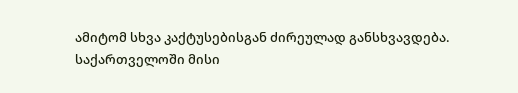ამიტომ სხვა კაქტუსებისგან ძირეულად განსხვავდება.
საქართველოში მისი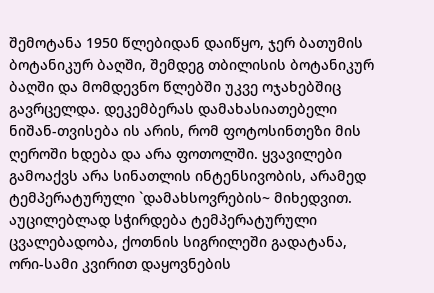შემოტანა 1950 წლებიდან დაიწყო, ჯერ ბათუმის ბოტანიკურ ბაღში, შემდეგ თბილისის ბოტანიკურ ბაღში და მომდევნო წლებში უკვე ოჯახებშიც გავრცელდა. დეკემბერას დამახასიათებელი ნიშან-თვისება ის არის, რომ ფოტოსინთეზი მის ღეროში ხდება და არა ფოთოლში. ყვავილები გამოაქვს არა სინათლის ინტენსივობის, არამედ ტემპერატურული `დამახსოვრების~ მიხედვით. აუცილებლად სჭირდება ტემპერატურული ცვალებადობა, ქოთნის სიგრილეში გადატანა, ორი-სამი კვირით დაყოვნების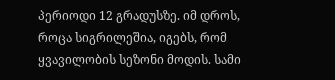პერიოდი 12 გრადუსზე. იმ დროს, როცა სიგრილეშია, იგებს, რომ ყვავილობის სეზონი მოდის. სამი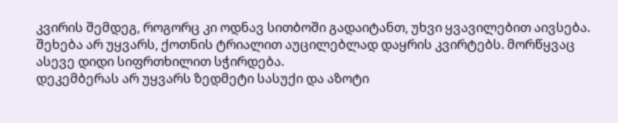კვირის შემდეგ, როგორც კი ოდნავ სითბოში გადაიტანთ, უხვი ყვავილებით აივსება.
შეხება არ უყვარს, ქოთნის ტრიალით აუცილებლად დაყრის კვირტებს. მორწყვაც ასევე დიდი სიფრთხილით სჭირდება.
დეკემბერას არ უყვარს ზედმეტი სასუქი და აზოტი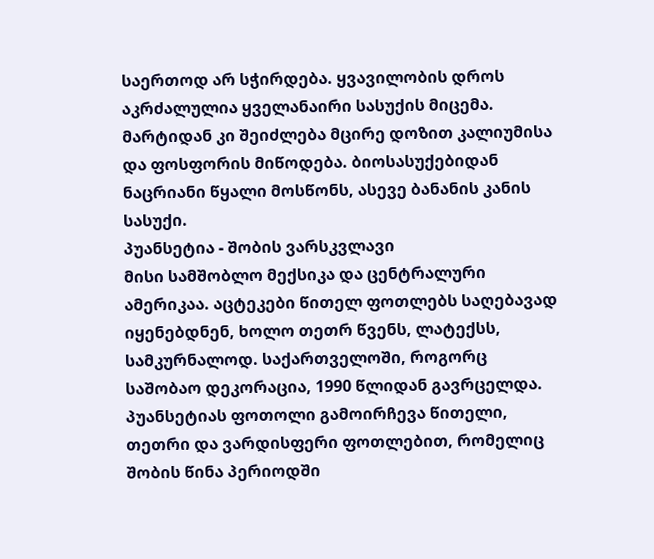საერთოდ არ სჭირდება. ყვავილობის დროს აკრძალულია ყველანაირი სასუქის მიცემა. მარტიდან კი შეიძლება მცირე დოზით კალიუმისა და ფოსფორის მიწოდება. ბიოსასუქებიდან ნაცრიანი წყალი მოსწონს, ასევე ბანანის კანის სასუქი.
პუანსეტია - შობის ვარსკვლავი
მისი სამშობლო მექსიკა და ცენტრალური ამერიკაა. აცტეკები წითელ ფოთლებს საღებავად იყენებდნენ, ხოლო თეთრ წვენს, ლატექსს, სამკურნალოდ. საქართველოში, როგორც საშობაო დეკორაცია, 1990 წლიდან გავრცელდა. პუანსეტიას ფოთოლი გამოირჩევა წითელი, თეთრი და ვარდისფერი ფოთლებით, რომელიც შობის წინა პერიოდში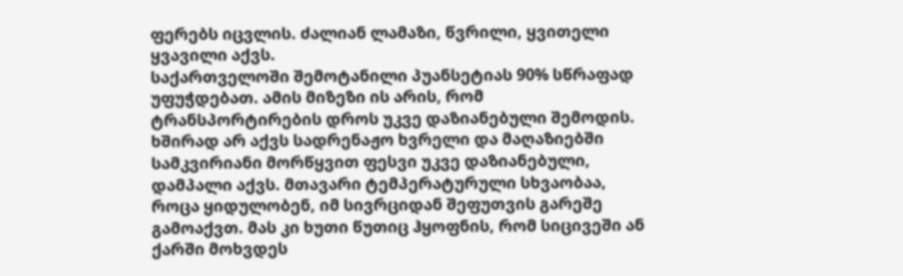ფერებს იცვლის. ძალიან ლამაზი, წვრილი, ყვითელი ყვავილი აქვს.
საქართველოში შემოტანილი პუანსეტიას 90% სწრაფად უფუჭდებათ. ამის მიზეზი ის არის, რომ ტრანსპორტირების დროს უკვე დაზიანებული შემოდის. ხშირად არ აქვს სადრენაჟო ხვრელი და მაღაზიებში სამკვირიანი მორწყვით ფესვი უკვე დაზიანებული, დამპალი აქვს. მთავარი ტემპერატურული სხვაობაა, როცა ყიდულობენ, იმ სივრციდან შეფუთვის გარეშე გამოაქვთ. მას კი ხუთი წუთიც ჰყოფნის, რომ სიცივეში ან ქარში მოხვდეს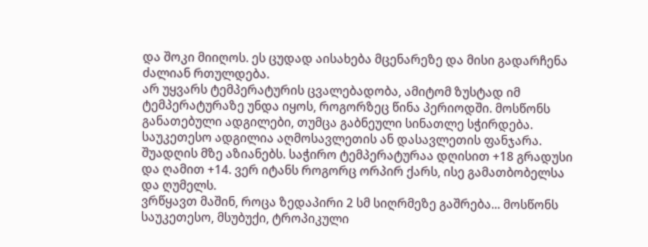და შოკი მიიღოს. ეს ცუდად აისახება მცენარეზე და მისი გადარჩენა ძალიან რთულდება.
არ უყვარს ტემპერატურის ცვალებადობა, ამიტომ ზუსტად იმ ტემპერატურაზე უნდა იყოს, როგორზეც წინა პერიოდში. მოსწონს განათებული ადგილები, თუმცა გაბნეული სინათლე სჭირდება. საუკეთესო ადგილია აღმოსავლეთის ან დასავლეთის ფანჯარა. შუადღის მზე აზიანებს. საჭირო ტემპერატურაა დღისით +18 გრადუსი და ღამით +14. ვერ იტანს როგორც ორპირ ქარს, ისე გამათბობელსა და ღუმელს.
ვრწყავთ მაშინ, როცა ზედაპირი 2 სმ სიღრმეზე გაშრება... მოსწონს საუკეთესო, მსუბუქი, ტროპიკული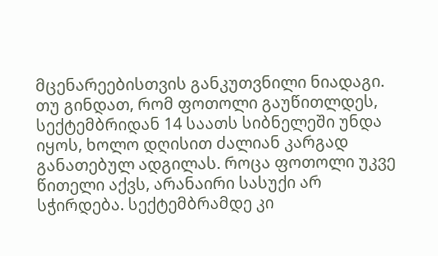მცენარეებისთვის განკუთვნილი ნიადაგი. თუ გინდათ, რომ ფოთოლი გაუწითლდეს, სექტემბრიდან 14 საათს სიბნელეში უნდა იყოს, ხოლო დღისით ძალიან კარგად განათებულ ადგილას. როცა ფოთოლი უკვე წითელი აქვს, არანაირი სასუქი არ სჭირდება. სექტემბრამდე კი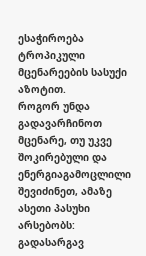ესაჭიროება ტროპიკული მცენარეების სასუქი აზოტით.
როგორ უნდა გადავარჩინოთ მცენარე, თუ უკვე შოკირებული და ენერგიაგამოცლილი შევიძინეთ, ამაზე ასეთი პასუხი არსებობს:
გადასარგავ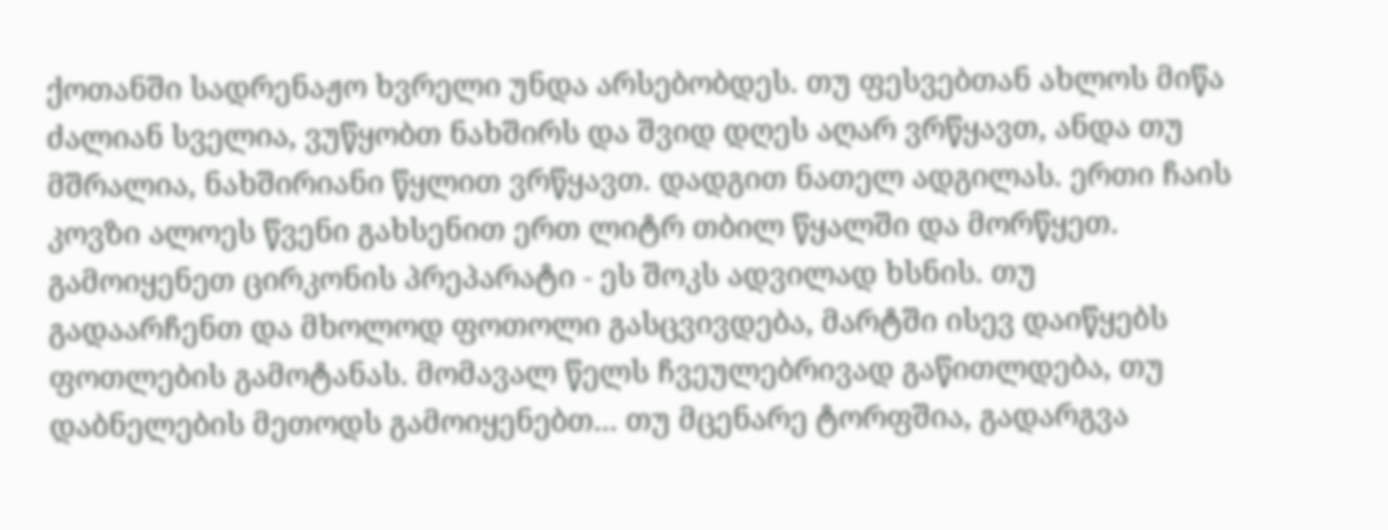ქოთანში სადრენაჟო ხვრელი უნდა არსებობდეს. თუ ფესვებთან ახლოს მიწა ძალიან სველია, ვუწყობთ ნახშირს და შვიდ დღეს აღარ ვრწყავთ, ანდა თუ მშრალია, ნახშირიანი წყლით ვრწყავთ. დადგით ნათელ ადგილას. ერთი ჩაის კოვზი ალოეს წვენი გახსენით ერთ ლიტრ თბილ წყალში და მორწყეთ. გამოიყენეთ ცირკონის პრეპარატი - ეს შოკს ადვილად ხსნის. თუ გადაარჩენთ და მხოლოდ ფოთოლი გასცვივდება, მარტში ისევ დაიწყებს ფოთლების გამოტანას. მომავალ წელს ჩვეულებრივად გაწითლდება, თუ დაბნელების მეთოდს გამოიყენებთ... თუ მცენარე ტორფშია, გადარგვა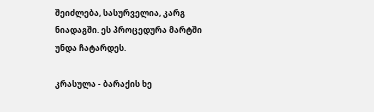შეიძლება, სასურველია, კარგ ნიადაგში. ეს პროცედურა მარტში უნდა ჩატარდეს.

კრასულა - ბარაქის ხე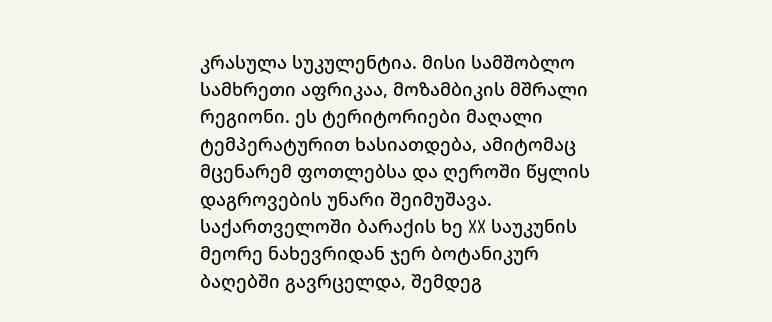კრასულა სუკულენტია. მისი სამშობლო სამხრეთი აფრიკაა, მოზამბიკის მშრალი რეგიონი. ეს ტერიტორიები მაღალი ტემპერატურით ხასიათდება, ამიტომაც მცენარემ ფოთლებსა და ღეროში წყლის დაგროვების უნარი შეიმუშავა.
საქართველოში ბარაქის ხე XX საუკუნის მეორე ნახევრიდან ჯერ ბოტანიკურ ბაღებში გავრცელდა, შემდეგ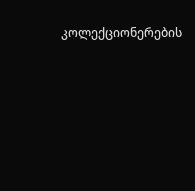კოლექციონერების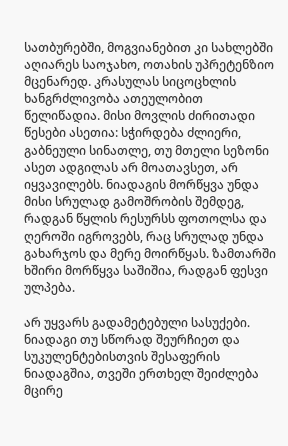სათბურებში, მოგვიანებით კი სახლებში აღიარეს საოჯახო, ოთახის უპრეტენზიო მცენარედ. კრასულას სიცოცხლის ხანგრძლივობა ათეულობით წელიწადია. მისი მოვლის ძირითადი წესები ასეთია: სჭირდება ძლიერი, გაბნეული სინათლე, თუ მთელი სეზონი ასეთ ადგილას არ მოათავსეთ, არ იყვავილებს. ნიადაგის მორწყვა უნდა მისი სრულად გამოშრობის შემდეგ, რადგან წყლის რესურსს ფოთოლსა და ღეროში იგროვებს, რაც სრულად უნდა გახარჯოს და მერე მოირწყას. ზამთარში ხშირი მორწყვა საშიშია, რადგან ფესვი ულპება.

არ უყვარს გადამეტებული სასუქები. ნიადაგი თუ სწორად შეურჩიეთ და სუკულენტებისთვის შესაფერის ნიადაგშია, თვეში ერთხელ შეიძლება მცირე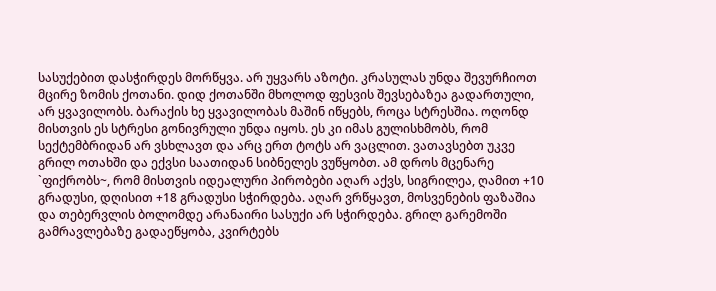სასუქებით დასჭირდეს მორწყვა. არ უყვარს აზოტი. კრასულას უნდა შევურჩიოთ მცირე ზომის ქოთანი. დიდ ქოთანში მხოლოდ ფესვის შევსებაზეა გადართული, არ ყვავილობს. ბარაქის ხე ყვავილობას მაშინ იწყებს, როცა სტრესშია. ოღონდ მისთვის ეს სტრესი გონივრული უნდა იყოს. ეს კი იმას გულისხმობს, რომ სექტემბრიდან არ ვსხლავთ და არც ერთ ტოტს არ ვაცლით. ვათავსებთ უკვე გრილ ოთახში და ექვსი საათიდან სიბნელეს ვუწყობთ. ამ დროს მცენარე `ფიქრობს~, რომ მისთვის იდეალური პირობები აღარ აქვს, სიგრილეა, ღამით +10 გრადუსი, დღისით +18 გრადუსი სჭირდება. აღარ ვრწყავთ, მოსვენების ფაზაშია და თებერვლის ბოლომდე არანაირი სასუქი არ სჭირდება. გრილ გარემოში გამრავლებაზე გადაეწყობა, კვირტებს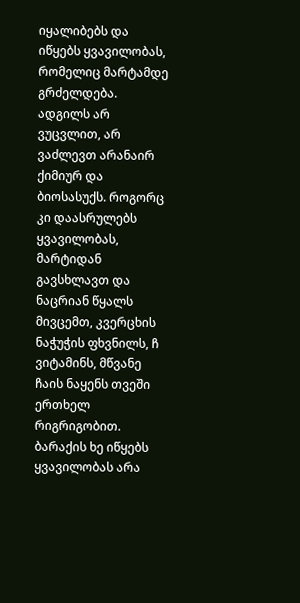იყალიბებს და იწყებს ყვავილობას, რომელიც მარტამდე გრძელდება. ადგილს არ ვუცვლით, არ ვაძლევთ არანაირ ქიმიურ და ბიოსასუქს. როგორც კი დაასრულებს ყვავილობას, მარტიდან გავსხლავთ და ნაცრიან წყალს მივცემთ, კვერცხის ნაჭუჭის ფხვნილს, ჩ ვიტამინს, მწვანე ჩაის ნაყენს თვეში ერთხელ რიგრიგობით.
ბარაქის ხე იწყებს ყვავილობას არა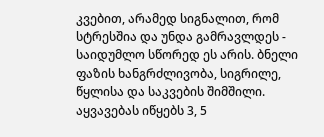კვებით, არამედ სიგნალით, რომ სტრესშია და უნდა გამრავლდეს - საიდუმლო სწორედ ეს არის. ბნელი ფაზის ხანგრძლივობა, სიგრილე, წყლისა და საკვების შიმშილი. აყვავებას იწყებს 3, 5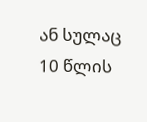ან სულაც 10 წლის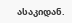ასაკიდან.